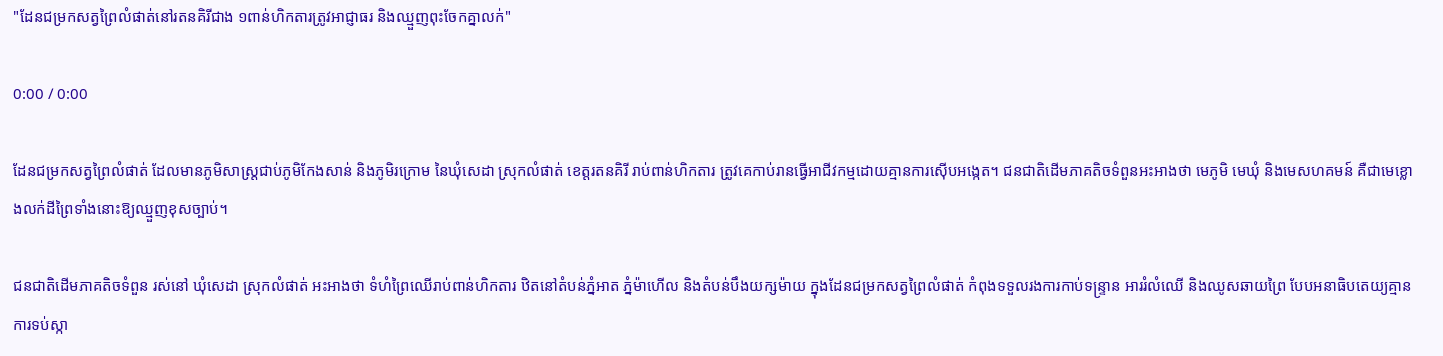"ដែនជម្រកសត្វព្រៃលំផាត់នៅរតនគិរីជាង ១ពាន់ហិកតារត្រូវអាជ្ញាធរ និងឈ្មួញពុះចែកគ្នាលក់"

0:00 / 0:00

ដែនជម្រកសត្វព្រៃលំផាត់ ដែលមានភូមិសាស្ត្រជាប់ភូមិកែងសាន់ និងភូមិរក្រោម នៃឃុំសេដា ស្រុកលំផាត់ ខេត្តរតនគិរី រាប់ពាន់ហិកតារ ត្រូវគេកាប់រានធ្វើអាជីវកម្មដោយគ្មានការស៊ើបអង្កេត។ ជនជាតិដើមភាគតិចទំពួនអះអាងថា មេភូមិ មេឃុំ និងមេសហគមន៍ គឺជាមេខ្លោងលក់ដីព្រៃទាំងនោះឱ្យឈ្មួញខុសច្បាប់។

ជនជាតិដើមភាគតិចទំពួន រស់នៅ ឃុំសេដា ស្រុកលំផាត់ អះអាងថា ទំហំព្រៃឈើរាប់ពាន់ហិកតារ ឋិតនៅតំបន់ភ្នំអាត ភ្នំម៉ាហើល និងតំបន់បឹងយក្សម៉ាយ ក្នុងដែនជម្រកសត្វព្រៃលំផាត់ កំពុងទទួលរងការកាប់ទន្ទ្រាន អាររំលំឈើ និងឈូសឆាយព្រៃ បែបអនាធិបតេយ្យគ្មានការទប់ស្កា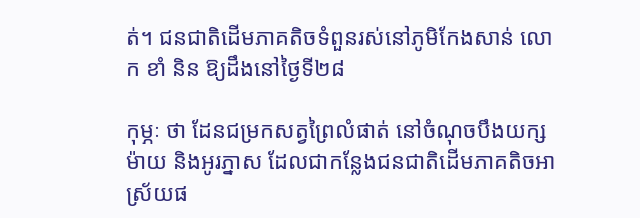ត់។ ជនជាតិដើមភាគតិចទំពួនរស់នៅភូមិកែងសាន់ លោក ខាំ និន ឱ្យដឹងនៅថ្ងៃទី២៨

កុម្ភៈ ថា ដែនជម្រកសត្វព្រៃលំផាត់ នៅចំណុចបឹងយក្សម៉ាយ និងអូរភ្នាស ដែលជាកន្លែងជនជាតិដើមភាគតិចអាស្រ័យផ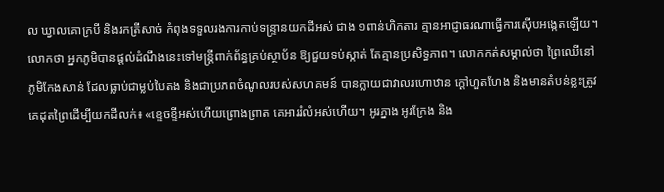ល ឃ្វាលគោក្របី និងរកត្រីសាច់ កំពុងទទួលរងការកាប់ទន្ទ្រានយកដីអស់ ជាង ១ពាន់ហិកតារ គ្មានអាជ្ញាធរណាធ្វើការស៊ើបអង្កេតឡើយ។ លោកថា អ្នកភូមិបានផ្តល់ដំណឹងនេះទៅមន្ត្រីពាក់ព័ន្ធគ្រប់ស្ថាប័ន ឱ្យជួយទប់ស្កាត់ តែគ្មានប្រសិទ្ធភាព។ លោកកត់សម្គាល់ថា ព្រៃឈើនៅភូមិកែងសាន់ ដែលធ្លាប់ជាម្លប់បៃតង និងជាប្រភពចំណូលរបស់សហគមន៍ បានក្លាយជាវាលរហោឋាន ក្ដៅហួតហែង និងមានតំបន់ខ្លះត្រូវគេដុតព្រៃដើម្បីយកដីលក់៖ «ខ្ទេចខ្ទីអស់ហើយព្រោងព្រាត គេអាររំលំអស់ហើយ។ អូរភ្នាង អូរក្រែង និង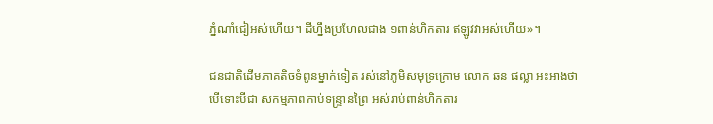ភ្នំណាំជៀអស់ហើយ។ ដីហ្នឹងប្រហែលជាង ១ពាន់ហិកតារ ឥឡូវវាអស់ហើយ»។

ជនជាតិដើមភាគតិចទំពូនម្នាក់ទៀត រស់នៅភូមិសមុទ្រក្រោម លោក ឆន ផល្លា អះអាងថា បើទោះបីជា សកម្មភាពកាប់ទន្ទ្រានព្រៃ អស់រាប់ពាន់ហិកតារ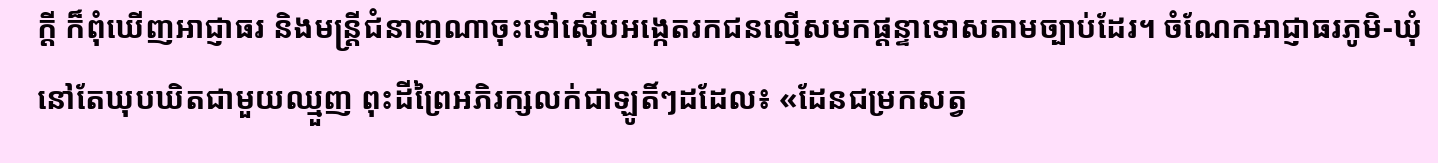ក្ដី ក៏ពុំឃើញអាជ្ញាធរ និងមន្ត្រីជំនាញណាចុះទៅស៊ើបអង្កេតរកជនល្មើសមកផ្ដន្ទាទោសតាមច្បាប់ដែរ។ ចំណែកអាជ្ញាធរភូមិ-ឃុំ នៅតែឃុបឃិតជាមួយឈ្មួញ ពុះដីព្រៃអភិរក្សលក់ជាឡូតិ៍ៗដដែល៖ «ដែនជម្រកសត្វ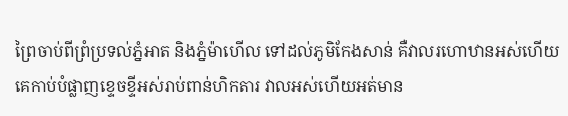ព្រៃចាប់ពីព្រំប្រទល់ភ្នំអាត និងភ្នំម៉ាហើល ទៅដល់ភូមិកែងសាន់ គឺវាលរហោឋានអស់ហើយ គេកាប់បំផ្លាញខ្ទេចខ្ទីអស់រាប់ពាន់ហិកតារ វាលអស់ហើយអត់មាន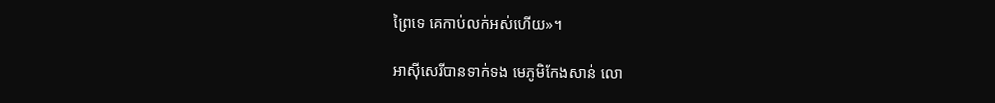ព្រៃទេ គេកាប់លក់អស់ហើយ»។

អាស៊ីសេរីបានទាក់ទង មេភូមិកែងសាន់ លោ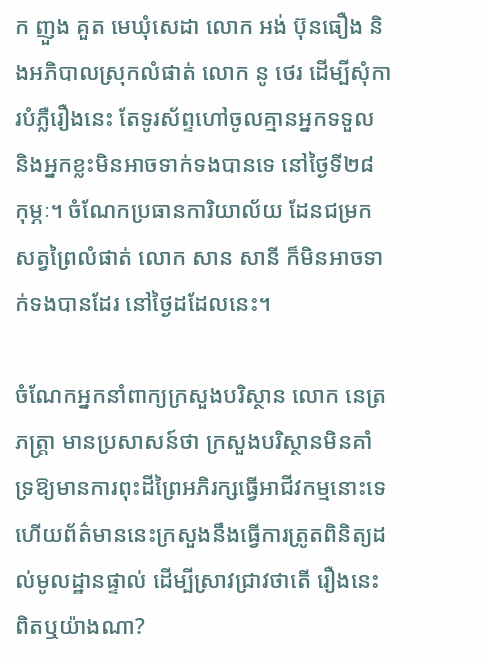ក ញួង គួត មេឃុំសេដា លោក អង់ ប៊ុនធឿង និងអភិបាលស្រុកលំផាត់ លោក នូ ថេរ ដើម្បីសុំការបំភ្លឺរឿងនេះ តែទូរស័ព្ទហៅចូលគ្មានអ្នកទទួល និងអ្នកខ្លះមិនអាចទាក់ទងបានទេ នៅថ្ងៃទី២៨ កុម្ភៈ។ ចំណែកប្រធានការិយាល័យ ដែនជម្រកសត្វព្រៃលំផាត់ លោក សាន សានី ក៏មិនអាចទាក់ទងបានដែរ នៅថ្ងៃដដែលនេះ។

ចំណែកអ្នកនាំពាក្យក្រសួងបរិស្ថាន លោក នេត្រ ភត្ត្រា មានប្រសាសន៍ថា ក្រសួងបរិស្ថានមិនគាំទ្រឱ្យមានការពុះដីព្រៃអភិរក្សធ្វើអាជីវកម្មនោះទេ ហើយព័ត៌មាននេះក្រសួងនឹងធ្វើការត្រូតពិនិត្យដល់មូលដ្ឋានផ្ទាល់ ដើម្បីស្រាវជ្រាវថាតើ រឿងនេះពិតឬយ៉ាងណា?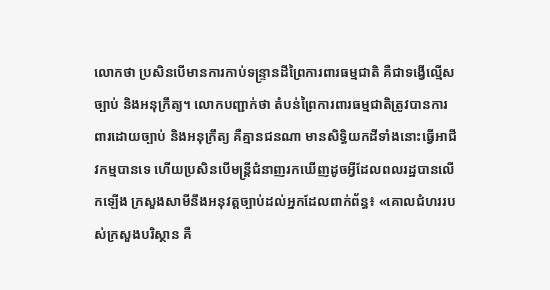លោកថា ប្រសិនបើមានការកាប់ទន្ទ្រានដីព្រៃការពារធម្មជាតិ គឺជាទង្វើល្មើសច្បាប់ និងអនុក្រឹត្យ។ លោកបញ្ជាក់ថា តំបន់ព្រៃការពារធម្មជាតិត្រូវបានការពារដោយច្បាប់ និងអនុក្រឹត្យ គឺគ្មានជនណា មានសិទ្ធិយកដីទាំងនោះធ្វើអាជីវកម្មបានទេ ហើយប្រសិនបើមន្ត្រីជំនាញរកឃើញដូចអ្វីដែលពលរដ្ឋបានលើកឡើង ក្រសួងសាមីនឹងអនុវត្តច្បាប់ដល់អ្នកដែលពាក់ព័ន្ធ៖ «គោលជំហររបស់ក្រសួងបរិស្ថាន គឺ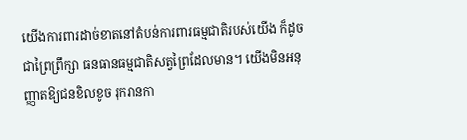យើងការពារដាច់ខាតនៅតំបន់ការពារធម្មជាតិរបស់យើង ក៏ដូចជាព្រៃព្រឹក្សា ធនធានធម្មជាតិសត្វព្រៃដែលមាន។ យើងមិនអនុញ្ញាតឱ្យជនខិលខូច រុករានកា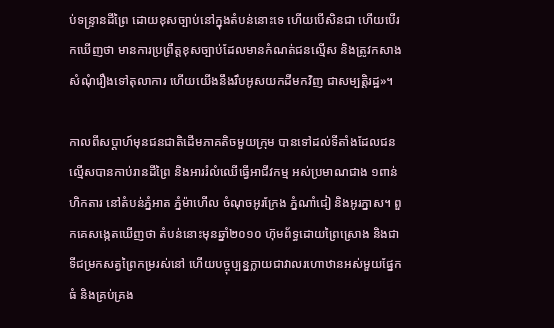ប់ទន្ទ្រានដីព្រៃ ដោយខុសច្បាប់នៅក្នុងតំបន់នោះទេ ហើយបើសិនជា ហើយបើរកឃើញថា មានការប្រព្រឹត្តខុសច្បាប់ដែលមានកំណត់ជនល្មើស និងត្រូវកសាងសំណុំរឿងទៅតុលាការ ហើយយើងនឹងរឹបអូសយកដីមកវិញ ជាសម្បត្តិរដ្ឋ»។

កាលពីសប្ដាហ៍មុនជនជាតិដើមភាគតិចមួយក្រុម បានទៅដល់ទីតាំងដែលជនល្មើសបានកាប់រានដីព្រៃ និងអាររំលំឈើធ្វើអាជីវកម្ម អស់ប្រមាណជាង ១ពាន់ហិកតារ នៅតំបន់ភ្នំអាត ភ្នំម៉ាហើល ចំណុចអូរក្រែង ភ្នំណាំជៀ និងអូរភ្នាស។ ពួកគេសង្កេតឃើញថា តំបន់នោះមុនឆ្នាំ២០១០ ហ៊ុមព័ទ្ធដោយព្រៃស្រោង និងជាទីជម្រកសត្វព្រៃកម្ររស់នៅ ហើយបច្ចុប្បន្នក្លាយជាវាលរហោឋានអស់មួយផ្នែកធំ និងគ្រប់គ្រង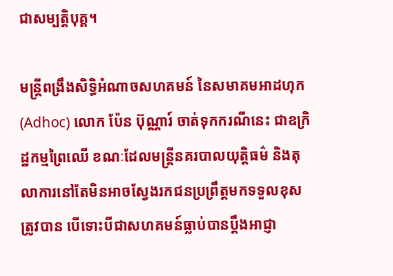ជាសម្បត្តិបុគ្គ។

មន្ត្រីពង្រឹងសិទ្ធិអំណាចសហគមន៍ នៃសមាគមអាដហុក (Adhoc) លោក ប៉ែន ប៊ុណ្ណារ៍ ចាត់ទុកករណីនេះ ជាឧក្រិដ្ឋកម្មព្រៃឈើ ខណៈដែលមន្ត្រីនគរបាលយុត្តិធម៌ និងតុលាការនៅតែមិនអាចស្វែងរកជនប្រព្រឹត្តមកទទួលខុសត្រូវបាន បើទោះបីជាសហគមន៍ធ្លាប់បានប្ដឹងអាជ្ញា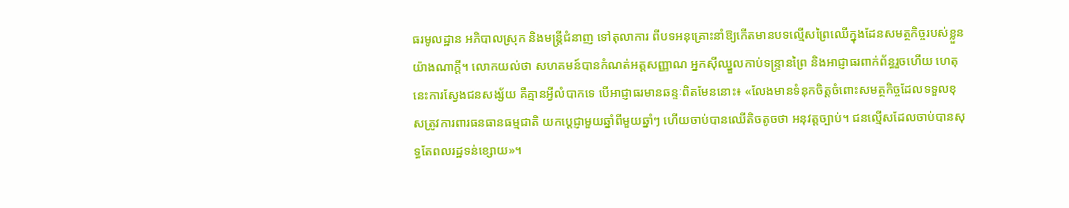ធរមូលដ្ឋាន អភិបាលស្រុក និងមន្ត្រីជំនាញ ទៅតុលាការ ពីបទអនុគ្រោះនាំឱ្យកើតមានបទល្មើសព្រៃឈើក្នុងដែនសមត្ថកិច្ចរបស់ខ្លួនយ៉ាងណាក្ដី។ លោកយល់ថា សហគមន៍បានកំណត់អត្តសញ្ញាណ អ្នកស៊ីឈ្នួលកាប់ទន្ទ្រានព្រៃ និងអាជ្ញាធរពាក់ព័ន្ធរួចហើយ ហេតុនេះការស្វែងជនសង្ស័យ គឺគ្មានអ្វីលំបាកទេ បើអាជ្ញាធរមានឆន្ទៈពិតមែននោះ៖ «លែងមានទំនុកចិត្តចំពោះសមត្ថកិច្ចដែលទទួលខុសត្រូវការពារធនធានធម្មជាតិ យកប្ដេជ្ញាមួយឆ្នាំពីមួយឆ្នាំៗ ហើយចាប់បានឈើតិចតូចថា អនុវត្តច្បាប់។ ជនល្មើសដែលចាប់បានសុទ្ធតែពលរដ្ឋទន់ខ្សោយ»។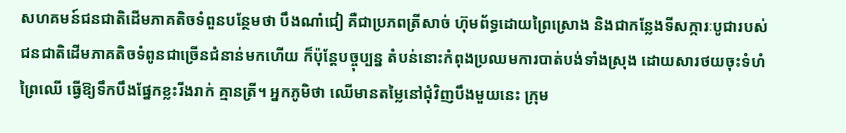សហគមន៍ជនជាតិដើមភាគតិចទំពួនបន្ថែមថា បឹងណាំជៀ គឺជាប្រភពត្រីសាច់ ហ៊ុមព័ទ្ធដោយព្រៃស្រោង និងជាកន្លែងទីសក្ការៈបូជារបស់ជនជាតិដើមភាគតិចទំពូនជាច្រើនជំនាន់មកហើយ ក៏ប៉ុន្តែបច្ចុប្បន្ន តំបន់នោះកំពុងប្រឈមការបាត់បង់ទាំងស្រុង ដោយសារថយចុះទំហំព្រៃឈើ ធ្វើឱ្យទឹកបឹងផ្នែកខ្លះរីងរាក់ គ្មានត្រី។ អ្នកភូមិថា ឈើមានតម្លៃនៅជុំវិញបឹងមួយនេះ ក្រុម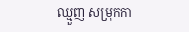ឈ្មួញ សម្រុកកា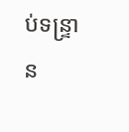ប់ទន្ទ្រាន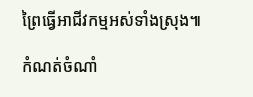ព្រៃធ្វើអាជីវកម្មអស់ទាំងស្រុង៕

កំណត់ចំណាំ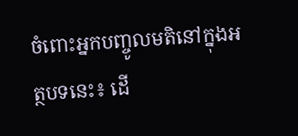ចំពោះអ្នកបញ្ចូលមតិនៅក្នុងអត្ថបទនេះ៖ ដើ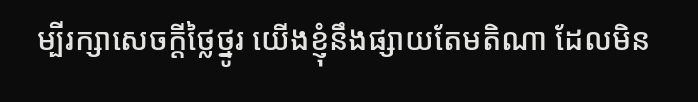ម្បីរក្សាសេចក្ដីថ្លៃថ្នូរ យើងខ្ញុំនឹងផ្សាយតែមតិណា ដែលមិន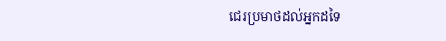ជេរប្រមាថដល់អ្នកដទៃ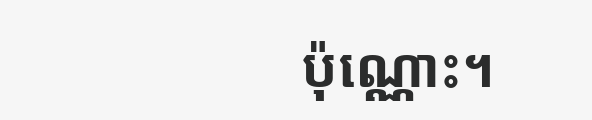ប៉ុណ្ណោះ។